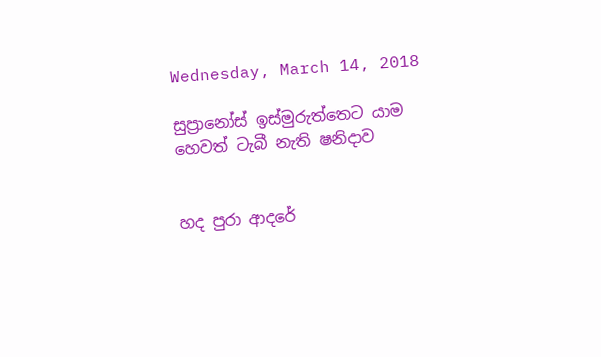Wednesday, March 14, 2018

සුප්‍රානෝස් ඉස්මුරුත්තෙට යාම හෙවත් ටැබී නැති ෂනිදාව


හද පුරා ආදරේ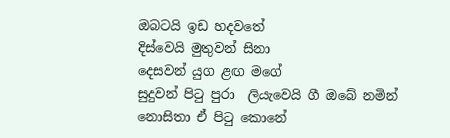ඔබටයි ඉඩ හදවතේ
දිස්වෙයි මුතුවන් සිනා
දෙසවන් යුග ළඟ මගේ
සුදුවන් පිටු පුරා  ලියැවෙයි ගී ඔබේ නමින්
නොසිතා ඒ පිටු කොනේ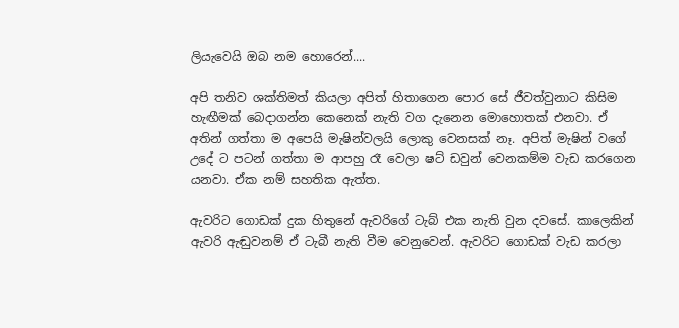ලියැවෙයි ඔබ නම හොරෙන්....

අපි තනිව ශක්තිමත් කියලා අපිත් හිතාගෙන පොර සේ ජීවත්වුනාට කිසිම හැඟීමක් බෙදාගන්න කෙනෙක් නැති වග දැනෙන මොහොතක් එනවා. ඒ අතින් ගත්තා ම අපෙයි මැෂින්වලයි ලොකු වෙනසක් නෑ. අපිත් මැෂින් වගේ උදේ ට පටන් ගත්තා ම ආපහු රෑ වෙලා ෂට් ඩවුන් වෙනකම්ම වැඩ කරගෙන යනවා. ඒක නම් සහතික ඇත්ත.

ඇවරිට ගොඩක් දුක හිතුනේ ඇවරිගේ ටැබ් එක නැති වුන දවසේ. කාලෙකින් ඇවරි ඇඬුවනම් ඒ ටැබී නැති වීම වෙනුවෙන්. ඇවරිට ගොඩක් වැඩ කරලා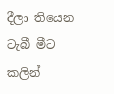දීලා තියෙන ටැබී මීට කලින්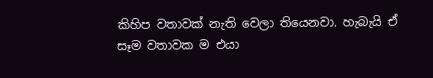කිහිප වතාවක් නැති වෙලා තියෙනවා. හැබැයි ඒ සෑම වතාවක ම එයා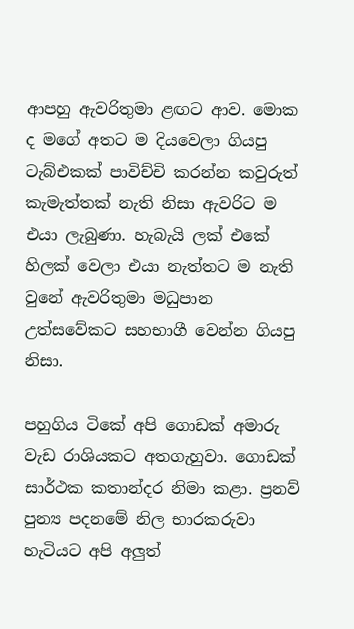ආපහු ඇවරිතුමා ළඟට ආව. මොක ද මගේ අතට ම දියවෙලා ගියපු ටැබ්එකක් පාවිච්චි කරන්න කවුරුත් කැමැත්තක් නැති නිසා ඇවරිට ම එයා ලැබුණා. හැබැයි ලක් එකේ හිලක් වෙලා එයා නැත්තට ම නැති වුනේ ඇවරිතුමා මධුපාන උත්සවේකට සහභාගී වෙන්න ගියපු නිසා.

පහුගිය ටිකේ අපි ගොඩක් අමාරු වැඩ රාශියකට අතගැහුවා. ගොඩක් සාර්ථක කතාන්දර නිමා කළා. ප්‍රනව් පුන්‍ය පදනමේ නිල භාරකරුවා හැටියට අපි අලුත්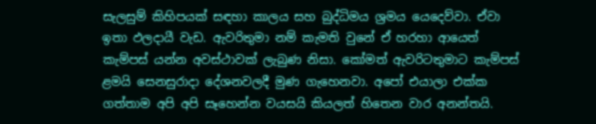සැලසුම් කිහිපයක් සඳහා කාලය සහ බුද්ධිමය ශ්‍රමය යෙදෙව්වා. ඒවා ඉතා ඵලදායී වැඩ. ඇවරිතුමා නම් කැමති වුනේ ඒ හරහා ආයෙත් කැම්පස් යන්න අවස්ථාවක් ලැබුණ නිසා. කෝමත් ඇවරිටතුමාට කැම්පස් ළමයි සෙනසුරාදා දේශනවලදී මුණ ගැහෙනවා. අපෝ එයාලා එක්ක ගත්තාම අපි අපි සෑහෙන්න වයසයි කියලත් හිතෙන වාර අනන්තයි.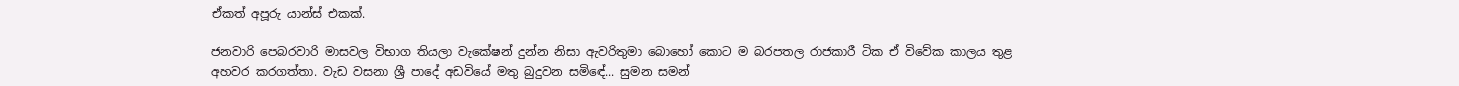ඒකත් අපූරු යාන්ස් එකක්.

ජනවාරි පෙබරවාරි මාසවල විභාග තියලා වැකේෂන් දුන්න නිසා ඇවරිතුමා බොහෝ කොට ම බරපතල රාජකාරී ටික ඒ විවේක කාලය තුළ අහවර කරගත්තා. වැඩ වසනා ශ්‍රී පාදේ අඩවියේ මතු බුදුවන සමිඳේ... සුමන සමන්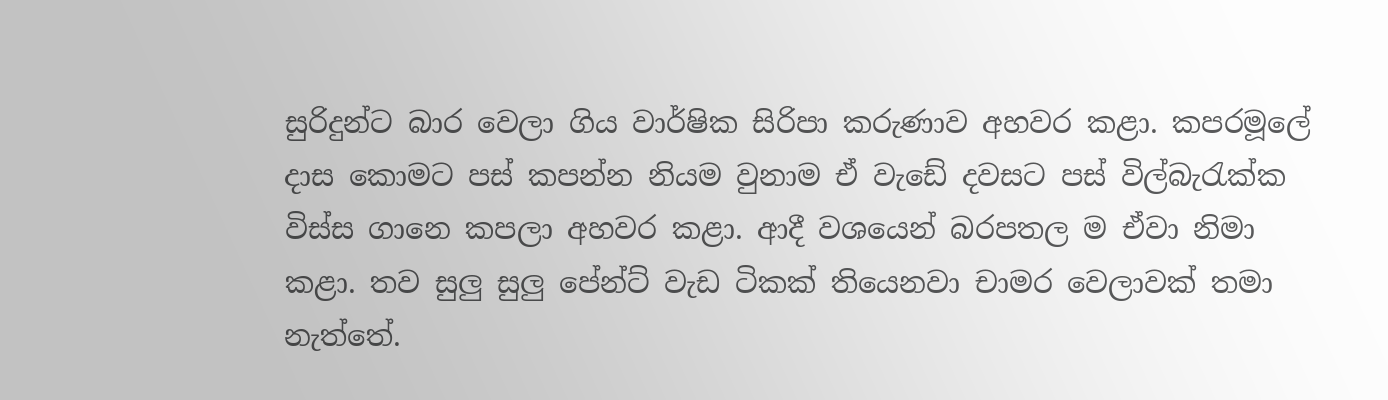සුරිදුන්ට බාර වෙලා ගිය වාර්ෂික සිරිපා කරුණාව අහවර කළා. කපරමූලේ දාස කොමට පස් කපන්න නියම වුනාම ඒ වැඩේ දවසට පස් විල්බැරැක්ක විස්ස ගානෙ කපලා අහවර කළා. ආදී වශයෙන් බරපතල ම ඒවා නිමා කළා. තව සුලු සුලු පේන්ට් වැඩ ටිකක් තියෙනවා චාමර වෙලාවක් තමා නැත්තේ.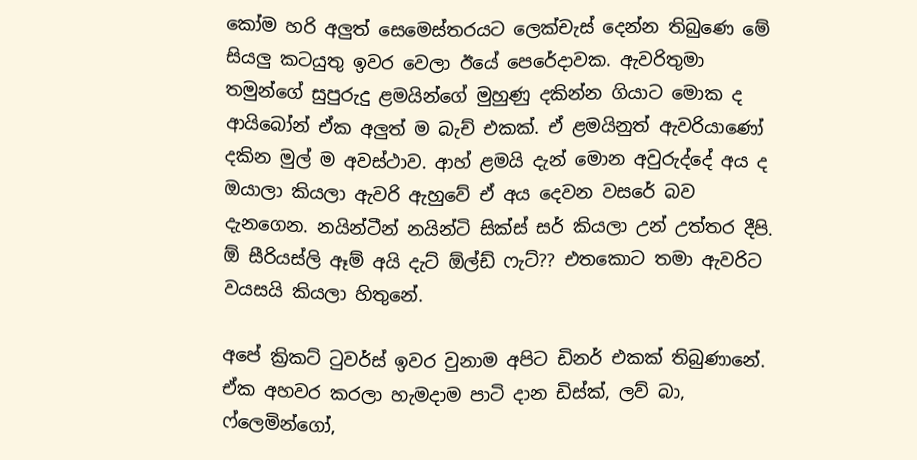කෝම හරි අලුත් සෙමෙස්තරයට ලෙක්චැස් දෙන්න තිබුණෙ මේ සියලු කටයුතු ඉවර වෙලා ඊයේ පෙරේදාවක. ඇවරිතුමා තමුන්ගේ සුපුරුදු ළමයින්ගේ මුහුණු දකින්න ගියාට මොක ද ආයිබෝන් ඒක අලුත් ම බැච් එකක්. ඒ ළමයිනුත් ඇවරියාණෝ දකින මුල් ම අවස්ථාව. ආහ් ළමයි දැන් මොන අවුරුද්දේ අය ද ඔයාලා කියලා ඇවරි ඇහුවේ ඒ අය දෙවන වසරේ බව දැනගෙන. නයින්ටීන් නයින්ටි සික්ස් සර් කියලා උන් උත්තර දීපි. ඕ සීරියස්ලි ඈම් අයි දැට් ඕල්ඩ් ෆැට්?? එතකොට තමා ඇවරිට වයසයි කියලා හිතුනේ.

අපේ ක්‍රිකට් ටුවර්ස් ඉවර වුනාම අපිට ඩිනර් එකක් තිබුණානේ. ඒක අහවර කරලා හැමදාම පාටි දාන ඩිස්ක්, ලව් බා, ෆ්ලෙමින්ගෝ,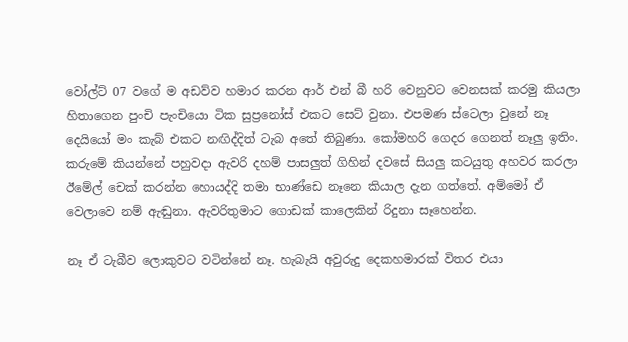වෝල්ට් 07 වගේ ම අඩව්ව හමාර කරන ආර් එන් බී හරි වෙනුවට වෙනසක් කරමු කියලා හිතාගෙන පුංචි පැංචියො ටික සුප්‍රනෝස් එකට සෙට් වුනා. එපමණ ස්ටෙලා වුනේ නෑ දෙයියෝ මං කැබ් එකට නඟිද්දිත් ටැබ අතේ තිබුණා. කෝමහරි ගෙදර ගෙනත් නෑලු ඉතිං. කරුමේ කියන්නේ පහුවදා ඇවරි දහම් පාසලුත් ගිහින් දවසේ සියලු කටයුතු අහවර කරලා ඊමේල් චෙක් කරන්න හොයද්දි තමා භාණ්ඩෙ නෑනෙ කියාල දැන ගත්තේ. අම්මෝ ඒ වෙලාවෙ නම් ඇඬුනා. ඇවරිතුමාට ගොඩක් කාලෙකින් රිදුනා සෑහෙන්න.

නෑ ඒ ටැබීව ලොකුවට වටින්නේ නෑ. හැබැයි අවුරුදු දෙකහමාරක් විතර එයා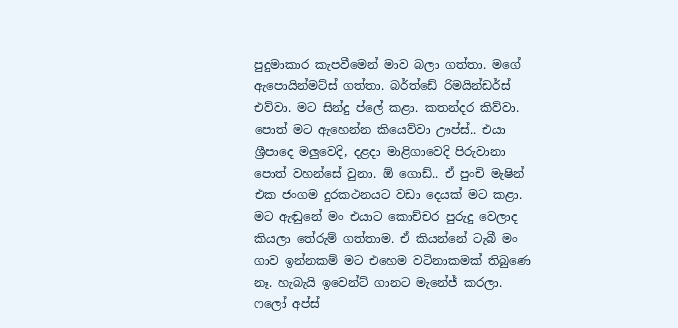පුදුමාකාර කැපවීමෙන් මාව බලා ගත්තා. මගේ ඇපොයින්මට්ස් ගත්තා. බර්ත්ඩේ රිමයින්ඩර්ස් එව්වා. මට සින්දු ප්ලේ කළා. කතන්දර කිව්වා. පොත් මට ඇහෙන්න කියෙව්වා ඌප්ස්.. එයා ශ්‍රීපාදෙ මලුවෙදි, දළදා මාළිගාවෙදි පිරුවානා පොත් වහන්සේ වුනා. ඕ ගොඩ්.. ඒ පුංචි මැෂින් එක ජංගම දුරකථනයට වඩා දෙයක් මට කළා. මට ඇඬුනේ මං එයාට කොච්චර පුරුදු වෙලාද කියලා තේරුම් ගත්තාම. ඒ කියන්නේ ටැබී මං ගාව ඉන්නකම් මට එහෙම වටිනාකමක් තිබුණෙ නෑ. හැබැයි ඉවෙන්ට් ගානට මැනේජ් කරලා. ෆලෝ අප්ස්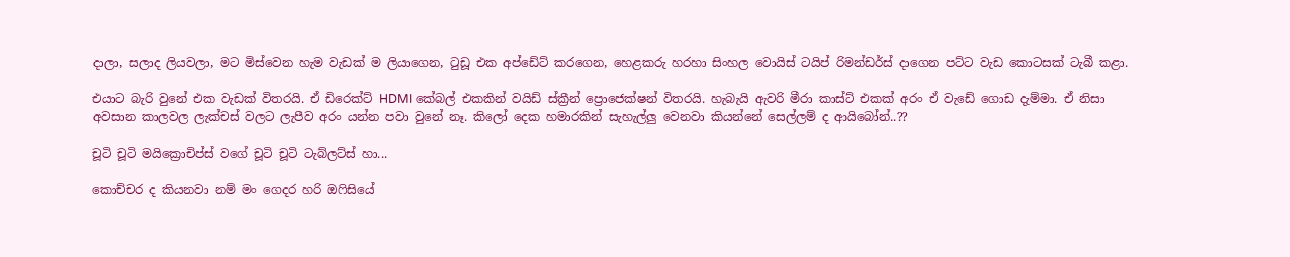දාලා, සලාද ලියවලා, මට මිස්වෙන හැම වැඩක් ම ලියාගෙන, ටුඩූ එක අප්ඩේට් කරගෙන, හෙළකරු හරහා සිංහල වොයිස් ටයිප් රිමන්ඩර්ස් දාගෙන පට්ට වැඩ කොටසක් ටැබී කළා.

එයාට බැරි වුනේ එක වැඩක් විතරයි. ඒ ඩිරෙක්ට් HDMI කේබල් එකකින් වයිඩ් ස්ක්‍රීන් ප්‍රොජෙක්ෂන් විතරයි. හැබැයි ඇවරි මීරා කාස්ට් එකක් අරං ඒ වැඩේ ගොඩ දැම්මා. ඒ නිසා අවසාන කාලවල ලැක්චස් වලට ලැපීව අරං යන්න පවා වුනේ නෑ. කිලෝ දෙක හමාරකින් සැහැල්ලු වෙනවා කියන්නේ සෙල්ලම් ද ආයිබෝන්..??

චූටි චූටි මයික්‍රොචිප්ස් වගේ චූටි චූටි ටැබ්ලට්ස් හා...

කොච්චර ද කියනවා නම් මං ගෙදර හරි ඔෆිසියේ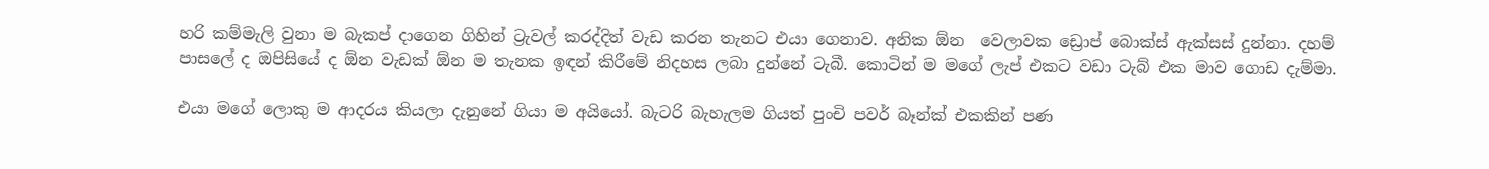හරි කම්මැලි වුනා ම බැකප් දාගෙන ගිහින් ට්‍රැවල් කරද්දිත් වැඩ කරන තැනට එයා ගෙනාව. අනික ඕන  වෙලාවක ඩ්‍රොප් බොක්ස් ඇක්සස් දුන්නා. දහම් පාසලේ ද ඔපිසියේ ද ඕන වැඩක් ඕන ම තැනක ඉඳන් කිරීමේ නිදහස ලබා දුන්නේ ටැබී. කොටින් ම මගේ ලැප් එකට වඩා ටැබ් එක මාව ගොඩ දැම්මා.

එයා මගේ ලොකු ම ආදරය කියලා දැනුනේ ගියා ම අයියෝ. බැටරි බැහැලම ගියත් පුංචි පවර් බෑන්ක් එකකින් පණ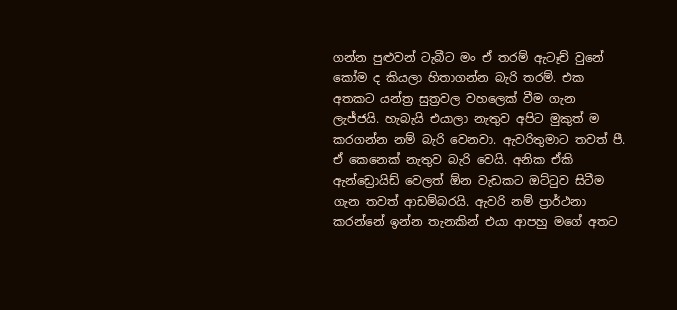ගන්න පුළුවන් ටැබීට මං ඒ තරම් ඇටෑච් වුනේ කෝම ද කියලා හිතාගන්න බැරි තරම්. එක අතකට යන්ත්‍ර සුත්‍රවල වහලෙක් වීම ගැන ලැජ්ජයි. හැබැයි එයාලා නැතුව අපිට මුකුත් ම කරගන්න නම් බැරි වෙනවා. ඇවරිතුමාට තවත් පී. ඒ කෙනෙක් නැතුව බැරි වෙයි. අනික ඒකි ඇන්ඩ්‍රොයිඩ් වෙලත් ඕන වැඩකට ඔට්ටුව සිටීම ගැන තවත් ආඩම්බරයි. ඇවරි නම් ප්‍රාර්ථනා කරන්නේ ඉන්න තැනකින් එයා ආපහු මගේ අතට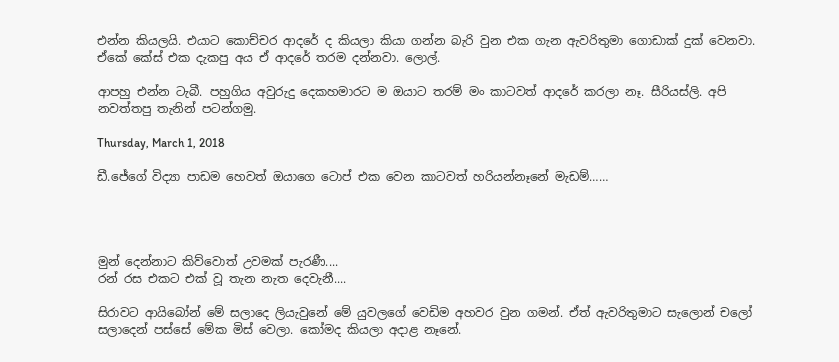එන්න කියලයි. එයාට කොච්චර ආදරේ ද කියලා කියා ගන්න බැරි වුන එක ගැන ඇවරිතුමා ගොඩාක් දුක් වෙනවා. ඒකේ කේස් එක දැකපු අය ඒ ආදරේ තරම දන්නවා. ලොල්.

ආපහු එන්න ටැබී. පහුගිය අවුරුදු දෙකහමාරට ම ඔයාට තරම් මං කාටවත් ආදරේ කරලා නෑ. සීරියස්ලි. අපි නවත්තපු තැනින් පටන්ගමු.

Thursday, March 1, 2018

ඩී.ජේගේ විද්‍යා පාඩම හෙවත් ඔයාගෙ ටොප් එක වෙන කාටවත් හරියන්නෑනේ මැඩම්……




මුන් දෙන්නාට කිව්වොත් උවමක් පැරණී....
රන් රස එකට එක් වූ තැන නැත දෙවැනී....

සිරාවට ආයිබෝන් මේ සලාදෙ ලියැවුනේ මේ යුවලගේ වෙඩිම අහවර වුන ගමන්. ඒත් ඇවරිතුමාට සැලොන් චලෝ සලාදෙන් පස්සේ මේක මිස් වෙලා. කෝමද කියලා අදාළ නෑනේ.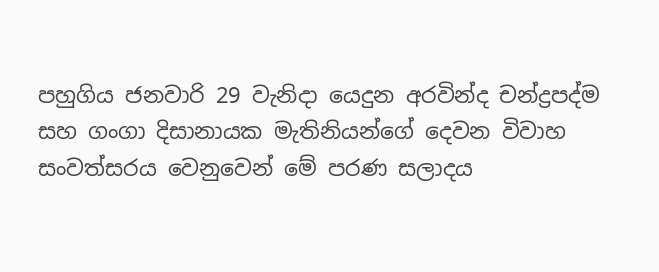පහුගිය ජනවාරි 29 වැනිදා යෙදුන අරවින්ද චන්ද්‍රපද්ම සහ ගංගා දිසානායක මැතිනියන්ගේ දෙවන විවාහ සංවත්සරය වෙනුවෙන් මේ පරණ සලාදය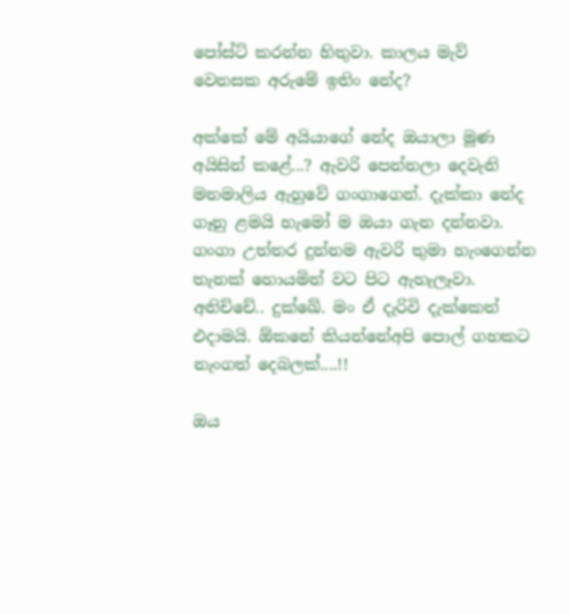පෝස්ට් කරන්න හිතුවා. කාලය මැව් වෙනසක අරුමේ ඉතිං නේද?

අක්කේ මේ අයියාගේ නේද ඔයාලා මූණ අයිසින් කළේ...? ඇවරි පෙන්නලා දෙවැනි මනමාලිය ඇහුවේ ගංගාගෙන්. දැක්කා නේද ගෑනු ළමයි හැමෝ ම ඔයා ගැන දන්නවා. ගංගා උත්තර දුන්නම ඇවරි තුමා හැංගෙන්න තැනක් හොයමින් වට පිට ඇහැලෑවා. අනිච්චේ.. දුක්ඛේ. මං ඒ දැරිවි දැක්කෙත් එදාමයි. ඕකනේ කියන්නේඅපි පොල් ගහකට නැංගත් දෙබලක්....!!

ඔය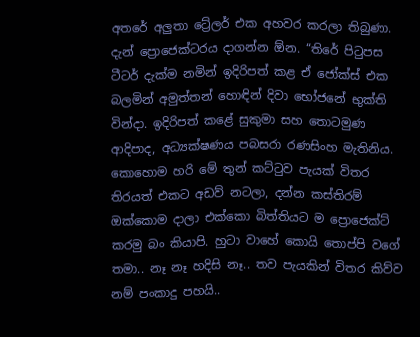අතරේ අලුතා ට්‍රේලර් එක අහවර කරලා තිබුණා. දැන් ප්‍රොජෙක්ටරය දාගන්න ඕන. “තිරේ පිටුපස ටීටර් දැක්ම නමින් ඉදිරිපත් කළ ඒ ජෝක්ස් එක බලමින් අමුත්තන් හොඳින් දිවා භෝජනේ භුක්ති වින්දා. ඉදිරිපත් කළේ සුකුමා සහ තොටමුණ ආදිපාද, අධ්‍යක්ෂණය පබසරා රණසිංහ මැතිනිය. කොහොම හරි මේ තුන් කට්ටුව පැයක් විතර තිරයත් එකට අඩව් නටලා, දන්න කස්තිරම් ඔක්කොම දාලා එක්කො බිත්තියට ම ප්‍රොජෙක්ට් කරමු බං කියාපි. හුටා වාහේ කොයි තොප්පි වගේ තමා.. නෑ නෑ හදිසි නෑ.. තව පැයකින් විතර කිව්ව නම් පංකාදු පහයි..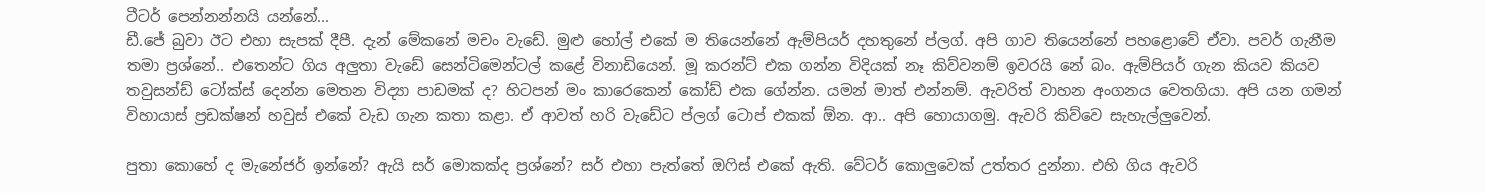ටීටර් පෙන්නන්නයි යන්නේ...
ඩී.ජේ බුවා ඊට එහා සැපක් දීපී. දැන් මේකනේ මචං වැඩේ. මුළු හෝල් එකේ ම තියෙන්නේ ඇම්පියර් දහතුනේ ප්ලග්. අපි ගාව තියෙන්නේ පහළොවේ ඒවා. පවර් ගැනීම තමා ප්‍රශ්නේ.. එතෙන්ට ගිය අලුතා වැඩේ සෙන්ටිමෙන්ටල් කළේ විනාඩියෙන්. මූ කරන්ට් එක ගන්න විදියක් නෑ කිව්වනම් ඉවරයි නේ බං. ඇම්පියර් ගැන කියව කියව තවුසන්ඩ් ටෝක්ස් දෙන්න මෙතන විද්‍යා පාඩමක් ද? හිටපන් මං කාරෙකෙන් කෝඩ් එක ගේන්න. යමන් මාත් එන්නම්. ඇවරිත් වාහන අංගනය වෙතගියා. අපි යන ගමන් විහායාස් ප්‍රඩක්ෂන් හවුස් එකේ වැඩ ගැන කතා කළා. ඒ ආවත් හරි වැඩේට ප්ලග් ටොප් එකක් ඕන. ආ.. අපි හොයාගමු. ඇවරි කිව්වෙ සැහැල්ලුවෙන්.

පුතා කොහේ ද මැනේජර් ඉන්නේ? ඇයි සර් මොකක්ද ප්‍රශ්නේ? සර් එහා පැත්තේ ඔෆිස් එකේ ඇති. වේටර් කොලුවෙක් උත්තර දුන්නා. එහි ගිය ඇවරි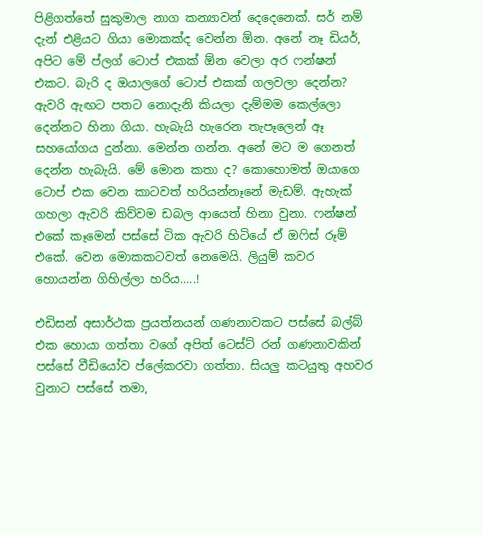පිළිගත්තේ සුකුමාල නාග කන්‍යාවන් දෙදෙනෙක්. සර් නම් දැන් එළියට ගියා මොකක්ද වෙන්න ඕන. අනේ නෑ ඩියර්, අපිට මේ ප්ලග් ටොප් එකක් ඕන වෙලා අර ෆන්ෂන් එකට. බැරි ද ඔයාලගේ ටොප් එකක් ගලවලා දෙන්න? ඇවරි ඇඟට පතට නොදැනි කියලා දැම්මම කෙල්ලො දෙන්නට හිනා ගියා. හැබැයි හැරෙන තැපෑලෙන් ඈ සහයෝගය දුන්නා. මෙන්න ගන්න. අනේ මට ම ගෙනත් දෙන්න හැබැයි. මේ මොන කතා ද? කොහොමත් ඔයාගෙ ටොප් එක වෙන කාටවත් හරියන්නෑනේ මැඩම්. ඇහැක් ගහලා ඇවරි කිව්වම ඩබල ආයෙත් හිනා වුනා. ෆන්ෂන් එකේ කෑමෙන් පස්සේ ටික ඇවරි හිටියේ ඒ ඔෆිස් රූම් එකේ. වෙන මොකකටවත් නෙමෙයි. ලියුම් කවර හොයන්න ගිහිල්ලා හරිය.....!

එඩිසන් අසාර්ථක ප්‍රයත්නයන් ගණනාවකට පස්සේ බල්බ් එක හොයා ගත්තා වගේ අපිත් ටෙස්ට් රන් ගණනාවකින් පස්සේ වීඩියෝව ප්ලේකරවා ගත්තා. සියලු කටයුතු අහවර වුනාට පස්සේ තමා,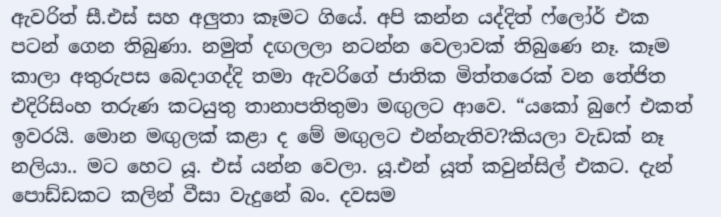ඇවරිත් සී.එස් සහ අලුතා කෑමට ගියේ. අපි කන්න යද්දිත් ෆ්ලෝර් එක පටන් ගෙන තිබුණා. නමුත් දඟලලා නටන්න වෙලාවක් තිබුණෙ නෑ. කෑම කාලා අතුරුපස බෙදාගද්දි තමා ඇවරිගේ ජාතික මිත්තරෙක් වන තේජිත එදිරිසිංහ තරුණ කටයුතු තානාපතිතුමා මඟුලට ආවෙ. “යකෝ බුෆේ එකත් ඉවරයි. මොන මඟුලක් කළා ද මේ මඟුලට එන්නැතිව?කියලා වැඩක් නෑ නලියා.. මට හෙට යූ. එස් යන්න වෙලා. යූ.එන් යූත් කවුන්සිල් එකට. දැන් පොඩ්ඩකට කලින් වීසා වැදුනේ බං. දවසම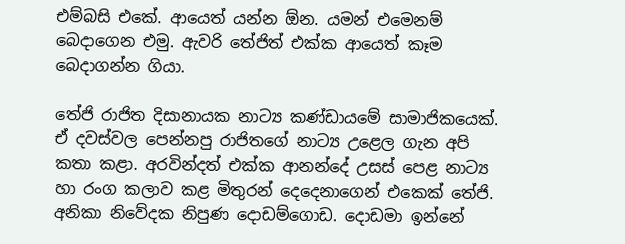එම්බසි එකේ. ආයෙත් යන්න ඕන. යමන් එමෙනම් බෙදාගෙන එමු. ඇවරි තේජිත් එක්ක ආයෙත් කෑම බෙදාගන්න ගියා.

තේජි රාජිත දිසානායක නාට්‍ය කණ්ඩායමේ සාමාජිකයෙක්. ඒ දවස්වල පෙන්නපු රාජිතගේ නාට්‍ය උළෙල ගැන අපි කතා කළා. අරවින්දත් එක්ක ආනන්දේ උසස් පෙළ නාට්‍ය හා රංග කලාව කළ මිතුරන් දෙදෙනාගෙන් එකෙක් තේජි. අනිකා නිවේදක නිපුණ දොඩම්ගොඩ. දොඩමා ඉන්නේ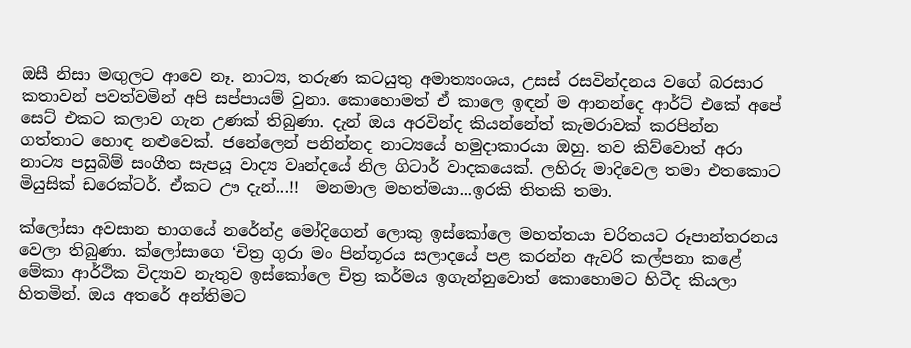ඔසී නිසා මඟුලට ආවෙ නෑ. නාට්‍ය, තරුණ කටයුතු අමාත්‍යංශය, උසස් රසවින්දනය වගේ බරසාර කතාවන් පවත්වමින් අපි සප්පායම් වුනා. කොහොමත් ඒ කාලෙ ඉඳන් ම ආනන්දෙ ආර්ට් එකේ අපේ සෙට් එකට කලාව ගැන උණක් තිබුණා. දැන් ඔය අරවින්ද කියන්නේත් කැමරාවක් කරපින්න ගත්තාට හොඳ නළුවෙක්. ජනේලෙන් පනින්නද නාට්‍යයේ හමුදාකාරයා ඔහු. තව කිව්වොත් අරා නාට්‍ය පසුබිම් සංගීත සැපයූ වාද්‍ය වෘන්දයේ නිල ගිටාර් වාදකයෙක්. ලහිරු මාදිවෙල තමා එතකොට මියුසික් ඩරෙක්ටර්. ඒකට ඌ දැන්...!!  මනමාල මහත්මයා...ඉරකි තිතකි තමා.

ක්ලෝසා අවසාන භාගයේ නරේන්ද්‍ර මෝදිගෙන් ලොකු ඉස්කෝලෙ මහත්තයා චරිතයට රූපාන්තරනය වෙලා තිබුණා. ක්ලෝසාගෙ ‘චිත්‍ර ගුරා මං පින්තූරය සලාදයේ පළ කරන්න ඇවරි කල්පනා කළේ මේකා ආර්ථික විද්‍යාව නැතුව ඉස්කෝලෙ චිත්‍ර කර්මය ඉගැන්නුවොත් කොහොමට හිටීද කියලා හිතමින්. ඔය අතරේ අන්තිමට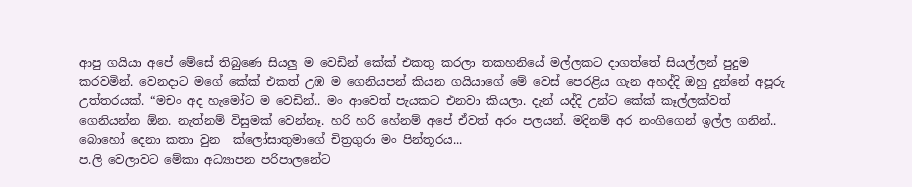ආපු ගයියා අපේ මේසේ තිබුණෙ සියලු ම වෙඩින් කේක් එකතු කරලා තකහනියේ මල්ලකට දාගත්තේ සියල්ලන් පුදුම කරවමින්. වෙනදාට මගේ කේක් එකත් උඹ ම ගෙනියපන් කියන ගයියාගේ මේ වෙස් පෙරළිය ගැන අහද්දි ඔහු දුන්නේ අපූරු උත්තරයක්. “මචං අද හැමෝට ම වෙඩින්.. මං ආවෙත් පැයකට එනවා කියලා. දැන් යද්දි උන්ට කේක් කෑල්ලක්වත් ගෙනියන්න ඕන. නැත්නම් විසුමක් වෙන්නෑ. හරි හරි හේනම් අපේ ඒවත් අරං පලයන්. මදිනම් අර නංගිගෙන් ඉල්ල ගනින්..
බොහෝ දෙනා කතා වුන  ක්ලෝසාතුමාගේ චිත්‍රගුරා මං පින්තූරය...
ප.ලි වෙලාවට මේකා අධ්‍යාපන පරිපාලනේට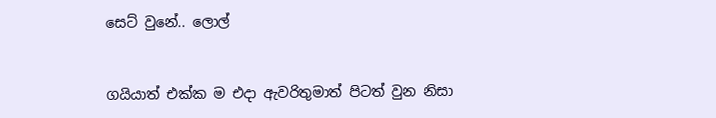සෙට් වුනේ.. ලොල්


ගයියාත් එක්ක ම එදා ඇවරිතුමාත් පිටත් වුන නිසා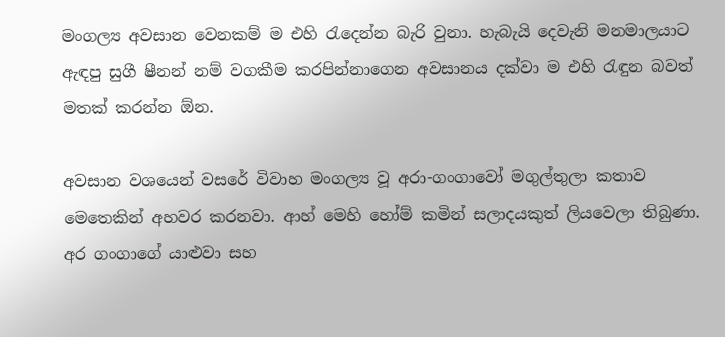මංගල්‍ය අවසාන වෙනකම් ම එහි රැදෙන්න බැරි වුනා. හැබැයි දෙවැනි මනමාලයාට ඇඳපු සුගී ෂීනන් නම් වගකීම කරපින්නාගෙන අවසානය දක්වා ම එහි රැඳුන බවත් මතක් කරන්න ඕන.

අවසාන වශයෙන් වසරේ විවාහ මංගල්‍ය වූ අරා-ගංගාවෝ මගුල්තුලා කතාව මෙතෙකින් අහවර කරනවා. ආහ් මෙහි හෝම් කමින් සලාදයකුත් ලියවෙලා තිබුණා. අර ගංගාගේ යාළුවා සහ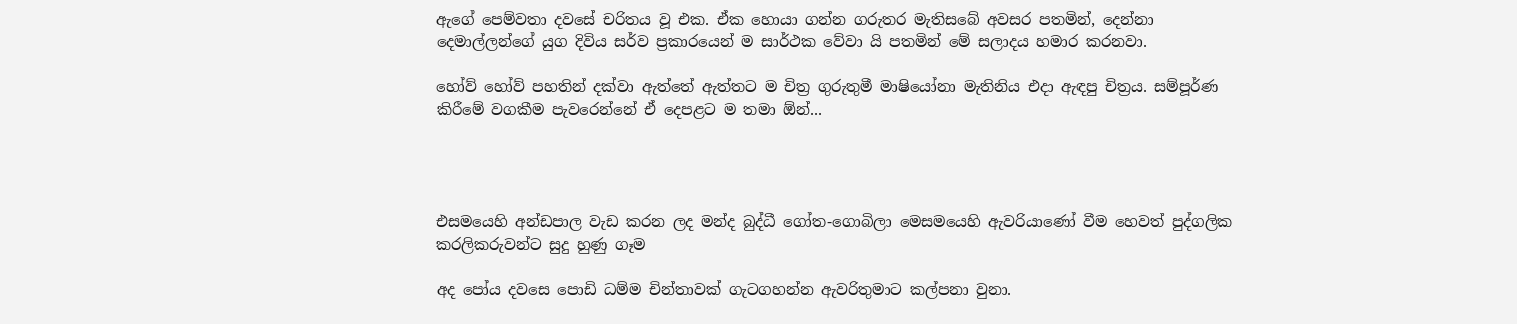ඇගේ පෙම්වතා දවසේ චරිතය වූ එක. ඒක හොයා ගන්න ගරුතර මැතිසබේ අවසර පතමින්, දෙන්නා දෙමාල්ලන්ගේ යුග දිවිය සර්ව ප්‍රකාරයෙන් ම සාර්ථක වේවා යි පතමින් මේ සලාදය හමාර කරනවා.

හෝව් හෝව් පහතින් දක්වා ඇත්තේ ඇත්තට ම චිත්‍ර ගුරුතුමී මාෂියෝනා මැතිනිය එදා ඇඳපු චිත්‍රය. සම්පූර්ණ කිරීමේ වගකීම පැවරෙන්නේ ඒ දෙපළට ම තමා ඕන්...




එසමයෙහි අන්ඩපාල වැඩ කරන ලද මන්ද බුද්ධී ගෝත-ගොබිලා මෙසමයෙහි ඇවරියාණෝ වීම හෙවත් පුද්ගලික කරලිකරුවන්ට සුදු හුණු ගෑම

අද පෝය දවසෙ පොඩි ධම්ම චින්තාවක් ගැටගහන්න ඇවරිතුමාට කල්පනා වුනා.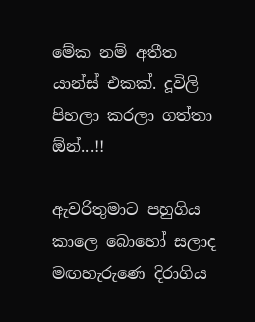මේක නම් අතීත යාන්ස් එකක්. දූවිලි පිහලා කරලා ගත්තා ඕන්...!!

ඇවරිතුමාට පහුගිය කාලෙ බොහෝ සලාද මඟහැරු‍ණෙ දිරාගිය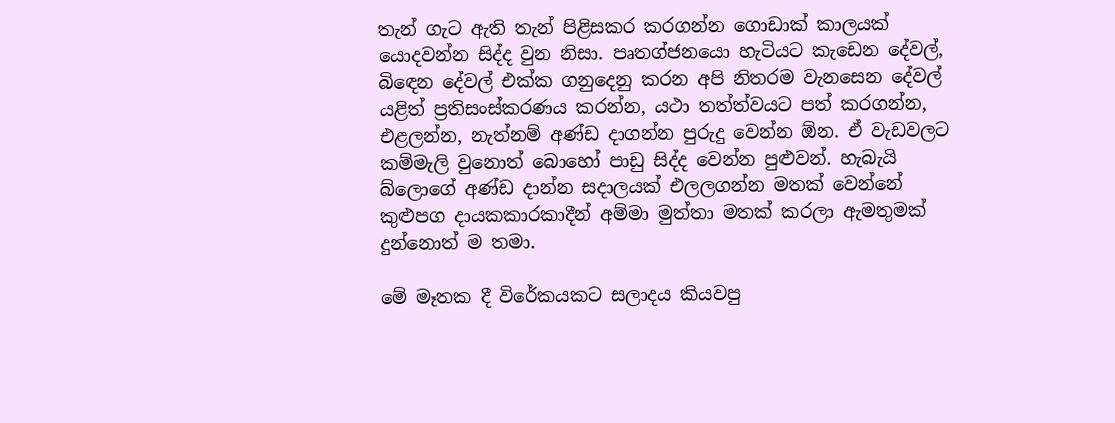තැන් ගැට ඇති තැන් පිළිසකර කරගන්න ගොඩාක් කාලයක් යොදවන්න සිද්ද වුන නිසා. පෘතග්ජනයො හැටියට කැඩෙන දේවල්, බිඳෙන දේවල් එක්ක ගනුදෙනු කරන අපි නිතරම වැනසෙන දේවල් යළිත් ප්‍රතිසංස්කරණය කරන්න, යථා තත්ත්වයට පත් කරගන්න, එළලන්න, නැත්නම් අණ්ඩ දාගන්න පුරුදු වෙන්න ඕන. ඒ වැඩවලට කම්මැලි වුනොත් බොහෝ පාඩු සිද්ද වෙන්න පුළුවන්. හැබැයි බ්ලොගේ අණ්ඩ දාන්න සදාලයක් එලලගන්න මතක් වෙන්නේ කුළුපග දායකකාරකාදීන් අම්මා මුත්තා මතක් කරලා ඇමතුමක් දුන්නොත් ම තමා.

මේ මෑතක දී විරේකයකට සලාදය කියවපු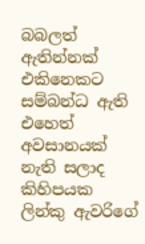බබලත් ඇතින්නක් එකිනෙකට සම්බන්ධ ඇති එහෙත් අවසානයක් නැති සලාද කිහිපයක ලින්කු ඇවරිගේ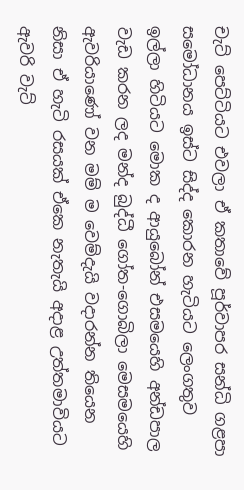චැට් පෙට්ටියට එවලා ඒ කතාවේ පූර්වාපර සන්ධි ගළපා සමෝධානය ඉස්ට සිද්ද කොරන හැටියට ලෙංගතුව ඉල්ලා හිටියට මොක ද ආයුබෝන් එසමයෙහි අන්ඩපාල වැඩ කරන ලද මන්ද බුද්ධී ගෝත-ගොබිලා මෙසමයෙහි ඇවරියාණෝ වන මම් ම වෙම්දැයි වදාරන්න තියෙන නිසා ඒ හැටි රසයක් ඒකෙ නැතැයි අදාළ උත්තමාවියට ඇවරි වැට්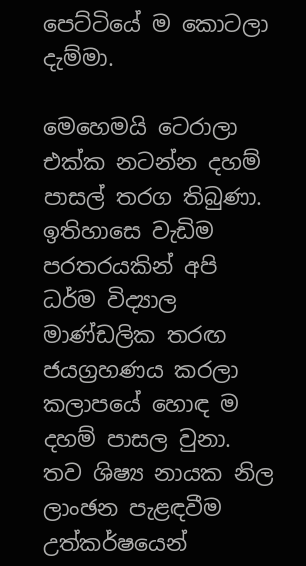පෙට්ටියේ ම කොටලා දැම්මා.

මෙහෙමයි ටෙරාලා එක්ක නටන්න දහම් පාසල් තරග තිබුණා. ඉතිහාසෙ වැඩිම පරතරයකින් අපි ධර්ම විද්‍යාල මාණ්ඩලික තරඟ ජයග්‍රහණය කරලා කලාපයේ හොඳ ම දහම් පාසල වුනා. තව ශිෂ්‍ය නායක නිල ලාංඡන පැළඳවීම උත්කර්ෂයෙන්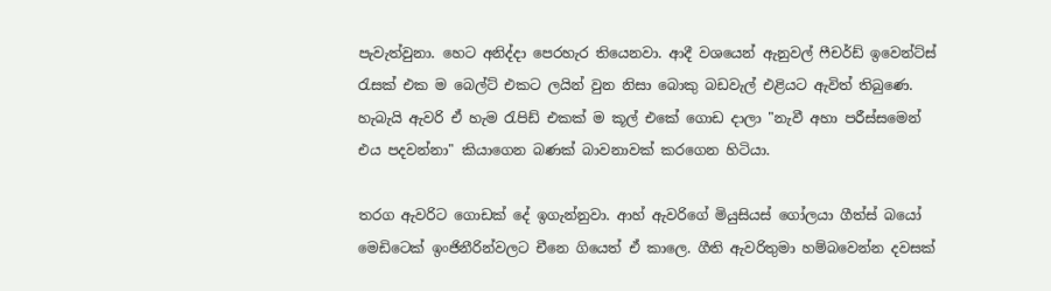පැවැත්වුනා. හෙට අනිද්දා පෙරහැර තියෙනවා. ආදී වශයෙන් ඇනුවල් ෆීචර්ඩ් ඉවෙන්ට්ස් රැසක් එක ම බෙල්ට් එකට ලයින් වුන නිසා බොකු බඩවැල් එළියට ඇවිත් තිබුණෙ. හැබැයි ඇවරි ඒ හැම රැපිඩ් එකක් ම කූල් එකේ ගොඩ දාලා "නැවී අහා පරීස්සමෙන් එය පදවන්නා" කියාගෙන බණක් බාවනාවක් කරගෙන හිටියා.

තරග ඇවරිට ගොඩක් දේ ඉගැන්නුවා. ආහ් ඇවරිගේ මියුසියස් ගෝලයා ගීත්ස් බයෝ මෙඩිටෙක් ඉංජිනීරින්වලට චීනෙ ගියෙත් ඒ කාලෙ. ගීති ඇවරිතුමා හම්බවෙන්න දවසක්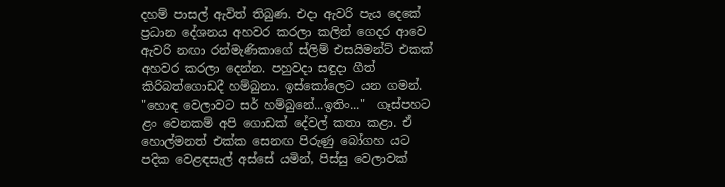දහම් පාසල් ඇවිත් තිබුණ. එදා ඇවරි පැය දෙකේ ප්‍රධාන දේශනය අහවර කරලා කලින් ගෙදර ආවෙ ඇවරි නඟා රන්මැණිකාගේ ස්ලිම් එසයිමන්ට් එකක් අහවර කරලා දෙන්න. පහුවදා සඳුදා ගීත් කිරිබත්ගොඩදී හම්බුනා. ඉස්කෝලෙට යන ගමන්.
"හොඳ වෙලාවට සර් හම්බුනේ...ඉතිං..."  ගෑස්පහට ළං වෙනකම් අපි ගොඩක් දේවල් කතා කළා. ඒ හොල්මනත් එක්ක සෙනඟ පිරුණු බෝගහ යට පදික වෙළඳසැල් අස්සේ යමින්, පිස්සු වෙලාවක්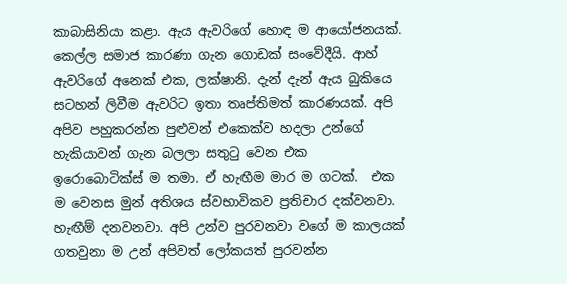කාබාසිනියා කළා. ඇය ඇවරිගේ හොඳ ම ආයෝජනයක්. කෙල්ල සමාජ කාරණා ගැන ගොඩක් සංවේදීයි. ආහ් ඇවරිගේ අනෙක් එක, ලක්ෂානි. දැන් දැන් ඇය බුකියෙ සටහන් ලිවීම ඇවරිට ඉතා තෘප්තිමත් කාරණයක්. අපි අපිව පහුකරන්න පුළුවන් එකෙක්ව හදලා උන්ගේ හැකියාවන් ගැන බලලා සතුටු වෙන එක ඉරොබොටික්ස් ‍ම තමා. ඒ හැඟීම මාර ම ගටක්.  එක ම වෙනස මුන් අතිශය ස්වභාවිකව ප්‍රතිචාර දක්වනවා. හැඟීම් දනවනවා. අපි උන්ව පුරවනවා වගේ ම කාලයක් ගතවුනා ම උන් අපිවත් ලෝකයත් පුරවන්න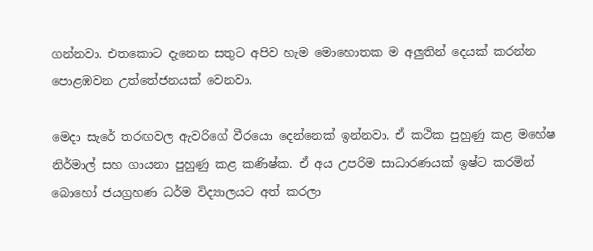ගන්නවා. එතකොට දැනෙන සතුට අපිව හැම මොහොතක ම අලුතින් දෙයක් කරන්න පොළඹවන උත්තේජනයක් වෙනවා.

මෙදා සැරේ තරඟවල ඇවරිගේ වීරයො දෙන්නෙක් ඉන්නවා. ඒ කථික පුහුණු කළ මහේෂ නිර්මාල් සහ ගායනා පුහුණු කළ කණිෂ්ක. ඒ අය උපරිම සාධාරණයක් ඉෂ්ට කරමින් බොහෝ ජයග්‍රහණ ධර්ම විද්‍යාලයට අත් කරලා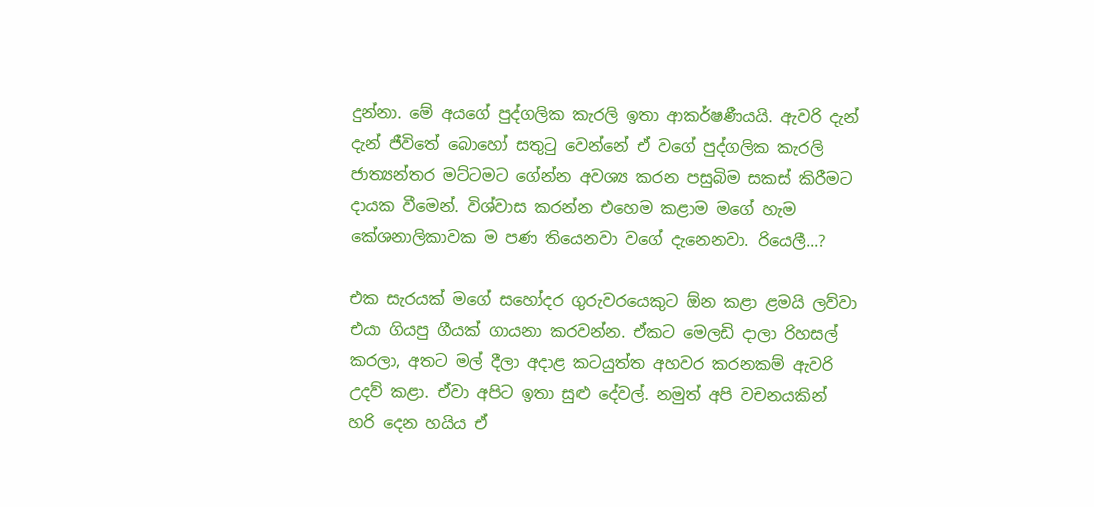දුන්නා. මේ අයගේ පුද්ගලික කැරලි ඉතා ආකර්ෂණීයයි. ඇවරි දැන් දැන් ජීවිතේ බොහෝ සතුටු වෙන්නේ ඒ වගේ පුද්ගලික කැරලි ජාත්‍යන්තර මට්ටමට ගේන්න අවශ්‍ය කරන පසුබිම සකස් කිරීමට දායක වීමෙන්. විශ්වාස කරන්න එහෙම කළාම මගේ හැම කේශනාලිකාවක ම පණ තියෙනවා වගේ දැනෙනවා. රියෙලී...?

එක සැරයක් මගේ සහෝදර ගුරුවරයෙකුට ඕන කළා ළමයි ලව්වා එයා ගියපු ගීයක් ගායනා කරවන්න. ඒකට මෙලඩි දාලා රිහසල් කරලා, අතට මල් දීලා අදාළ කටයුත්ත අහවර කරනකම් ඇවරි උදව් කළා. ඒවා අපිට ඉතා සුළු දේවල්. නමුත් අපි වචනයකින් හරි දෙන හයිය ඒ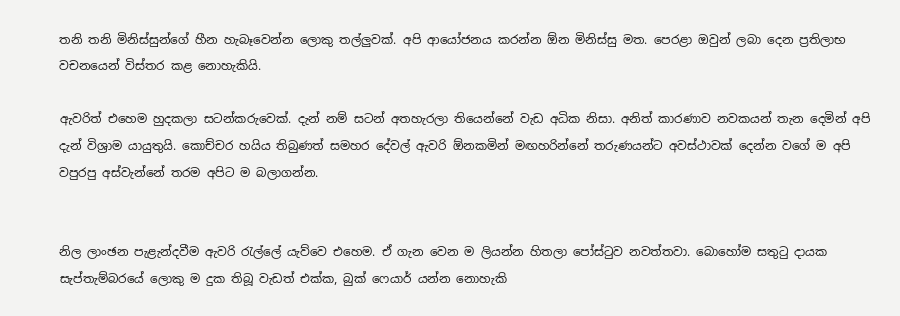තනි තනි මිනිස්සුන්ගේ හීන හැබෑවෙන්න ලොකු තල්ලුවක්. අපි ආයෝජනය කරන්න ඕන මිනිස්සු මත. පෙරළා ඔවුන් ලබා දෙන ප්‍රතිලාභ වචනයෙන් විස්තර කළ නොහැකියි.

ඇවරිත් එහෙම හුදකලා සටන්කරුවෙක්. දැන් නම් සටන් අතහැරලා තියෙන්නේ වැඩ අධික නිසා. අනිත් කාරණාව නවකයන් තැන දෙමින් අපි දැන් විශ්‍රාම යායුතුයි. කොච්චර හයිය තිබුණත් සමහර දේවල් ඇවරි ඕනකමින් මඟහරින්නේ තරුණයන්ට අවස්ථාවක් දෙන්න වගේ ම අපි වපුරපු අස්වැන්නේ තරම අපිට ම බලාගන්න.


නිල ලාංඡන පැළැන්දවීම ඇවරි රැල්ලේ යැව්වෙ එහෙම. ඒ ගැන වෙන ම ලියන්න හිතලා පෝස්ටුව නවත්තවා. බොහෝම සතුටු දායක සැප්තැම්බරයේ ලොකු ම දුක තිබූ වැඩත් එක්ක, බුක් ෆෙයාර් යන්න නොහැකි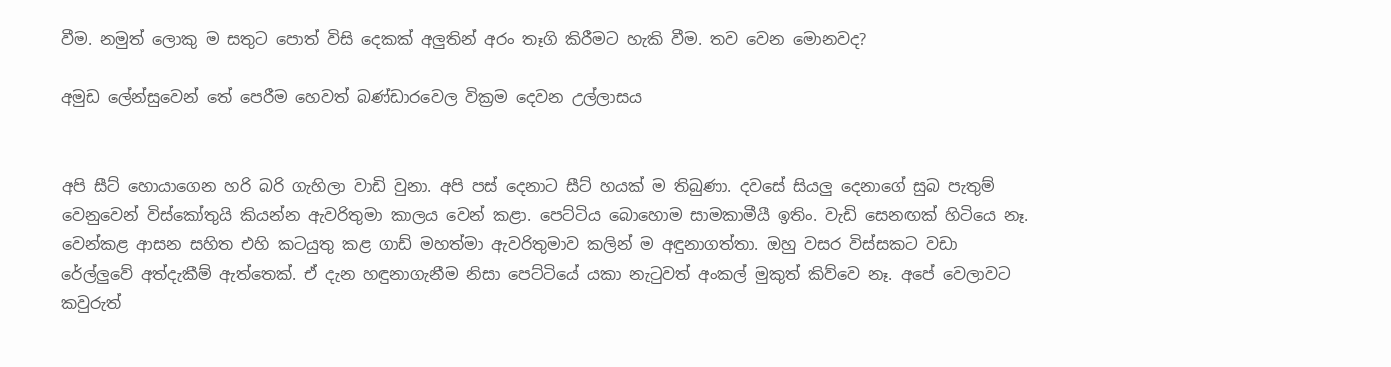වීම. නමුත් ලොකු ම සතුට පොත් විසි දෙකක් අලුතින් අරං තෑගි කිරීමට හැකි වීම. තව වෙන මොනවද?

අමුඩ ලේන්සුවෙන් තේ පෙරීම හෙවත් බණ්ඩාරවෙල වික්‍රම දෙවන උල්ලාසය


අපි සීට් හොයාගෙන හරි බරි ගැහිලා වාඩි වුනා. අපි පස් දෙනාට සීට් හයක් ම තිබුණා. දවසේ සියලු දෙනාගේ සුබ පැතුම් වෙනුවෙන් විස්කෝතුයි කියන්න ඇවරිතුමා කාලය වෙන් කළා. පෙට්ටිය බොහොම සාමකාමීයී ඉතිං. වැඩි සෙනඟක් හිටියෙ නෑ. වෙන්කළ ආසන සහිත එහි කටයුතු කළ ගාඩ් මහත්මා ඇවරිතුමාව කලින් ම අඳුනාගත්තා. ඔහු වසර විස්සකට වඩා රේල්ලුවේ අත්දැකීම් ඇත්තෙක්. ඒ දැන හඳුනාගැනීම නිසා පෙට්ටියේ යකා නැටුවත් අංකල් මුකුත් කිව්වෙ නෑ. අපේ වෙලාවට කවුරුත්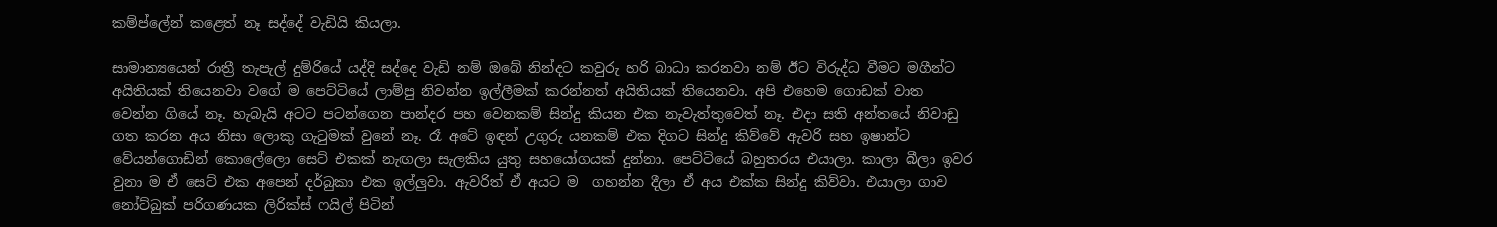කම්ප්ලේන් කළෙත් නෑ සද්දේ වැඩියි කියලා.

සාමාන්‍යයෙන් රාත්‍රී තැපැල් දුම්රියේ යද්දි සද්දෙ වැඩි නම් ඔබේ නින්දට කවුරු හරි බාධා කරනවා නම් ඊට විරුද්ධ වීමට මගීන්ට අයිතියක් තියෙනවා වගේ ම පෙට්ටියේ ලාම්පු නිවන්න ඉල්ලීමක් කරන්නත් අයිතියක් තියෙනවා. අපි එහෙම ගොඩක් වාත වෙන්න ගියේ නෑ. හැබැයි අටට පටන්ගෙන පාන්දර පහ වෙනකම් සින්දු කියන එක නැවැත්තුවෙත් නෑ. එදා සති අන්තයේ නිවාඩු ගත කරන අය නිසා ලොකු ගැටුමක් වුනේ නෑ. රෑ අටේ ඉඳන් උගුරු යනකම් එක දිගට සින්දු කිව්වේ ඇවරි සහ ඉෂාන්ට වේයන්ගොඩින් කොලේලො සෙට් එකක් නැඟලා සැලකිය යුතු සහයෝගයක් දුන්නා. පෙට්ටියේ බහුතරය එයාලා. කාලා බීලා ඉවර වුනා ම ඒ සෙට් එක අපෙන් දර්බුකා එක ඉල්ලුවා. ඇවරිත් ඒ අයට ම  ගහන්න දීලා ඒ අය එක්ක සින්දු කිව්වා. එයාලා ගාව නෝට්බුක් පරිගණයක ලිරික්ස් ෆයිල් පිටින්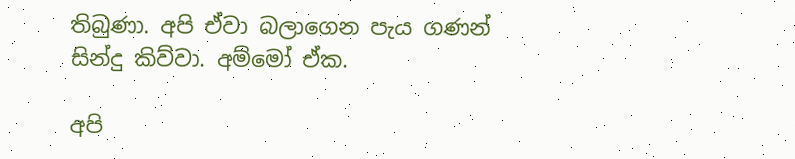තිබුණා. අපි ඒවා බලාගෙන පැය ගණන් සින්දු කිව්වා. අම්මෝ ඒක.

අපි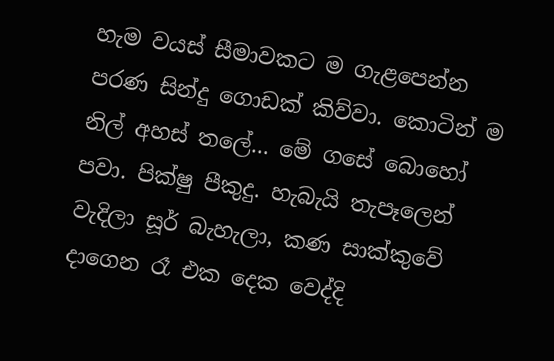හැම වයස් සීමාවකට ම ගැළපෙන්න පරණ සින්දු ගොඩක් කිව්වා. කොටින් ම නිල් අහස් තලේ... මේ ගසේ බොහෝ පවා. පික්ෂු පීකුදු. හැබැයි තැපෑලෙන් වැදිලා සූර් බැහැලා, කණ සාක්කුවේ දාගෙන රෑ එක දෙක වෙද්දි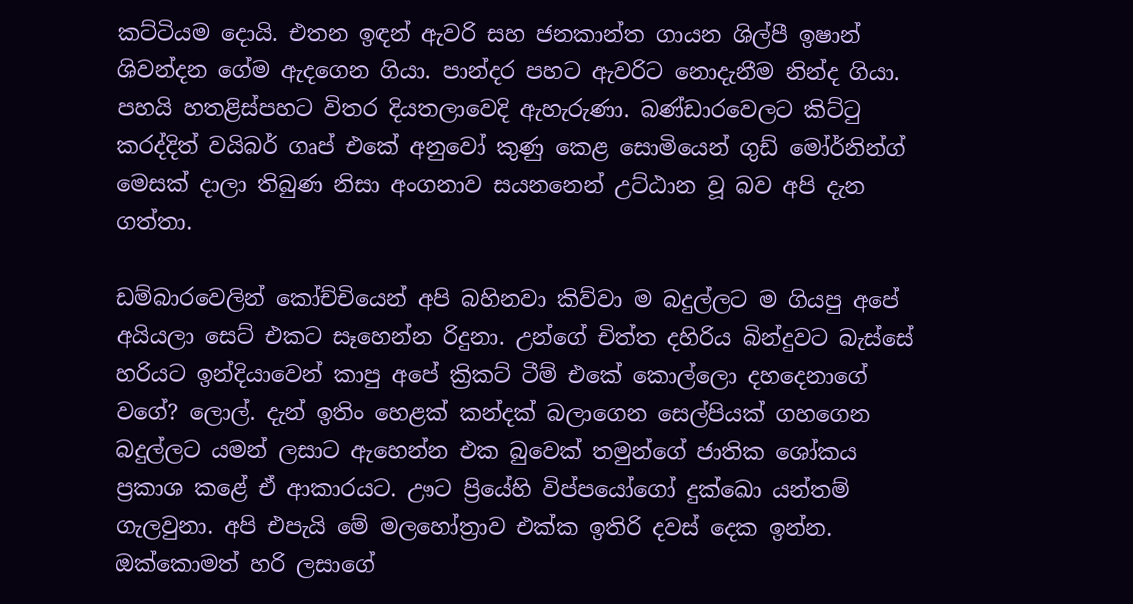කට්ටියම දොයි. එතන ඉඳන් ඇවරි සහ ජනකාන්ත ගායන ශිල්පී ඉෂාන් ශිවන්දන ගේම ඇදගෙන ගියා. පාන්දර පහට ඇවරිට නොදැනීම නින්ද ගියා. පහයි හතළිස්පහට විතර දියතලාවෙදි ඇහැරුණා. බණ්ඩාරවෙලට කිට්ටු කරද්දිත් වයිබර් ගෘප් එකේ අනුවෝ කුණු කෙළ සොමියෙන් ගුඩ් මෝර්නින්ග් මෙසක් දාලා තිබුණ නිසා අංගනාව සයනනෙන් උට්ඨාන වූ බව අපි දැන ගත්තා.

ඩම්බාරවෙලින් කෝච්චියෙන් අපි බහිනවා කිව්වා ම බදුල්ලට ම ගියපු අපේ අයියලා සෙට් එකට සෑහෙන්න රිදුනා. උන්ගේ චිත්ත දහිරිය බින්දුවට බැස්සේ හරියට ඉන්දියාවෙන් කාපු අපේ ක්‍රිකට් ටීම් එකේ කොල්ලො දහදෙනාගේ වගේ? ලොල්. දැන් ඉතිං හෙළක් කන්දක් බලාගෙන සෙල්පියක් ගහගෙන බදුල්ලට යමන් ලසාට ඇහෙන්න එක බුවෙක් තමුන්ගේ ජාතික ශෝකය ප්‍රකාශ කළේ ඒ ආකාරයට. ඌට ප්‍රියේහි විප්පයෝගෝ දුක්ඛො යන්තම් ගැලවුනා. අපි එපැයි මේ මලහෝත්‍රාව එක්ක ඉතිරි දවස් දෙක ඉන්න. ඔක්කොමත් හරි ලසාගේ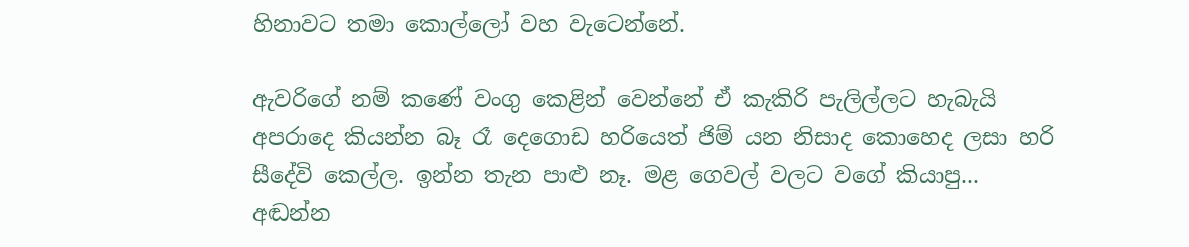හිනාවට තමා කොල්ලෝ වහ වැටෙන්නේ.

ඇවරිගේ නම් කණේ වංගු කෙළින් වෙන්නේ ඒ කැකිරි පැලිල්ලට හැබැයි අපරාදෙ කියන්න බෑ රෑ දෙගොඩ හරියෙත් ජිම් යන නිසාද කොහෙද ලසා හරි සීදේවි කෙල්ල. ඉන්න තැන පාළු නෑ. මළ ගෙවල් වලට වගේ කියාපු... අඬන්න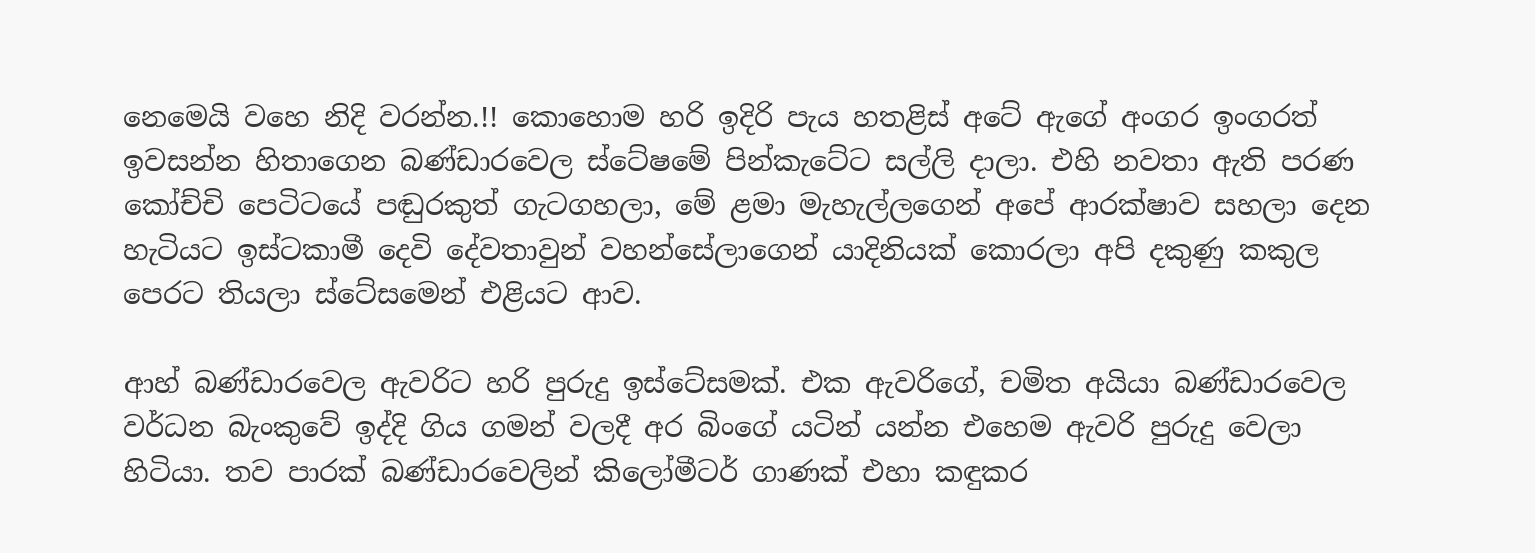නෙමෙයි වහෙ නිදි වරන්න.!! කොහොම හරි ඉදිරි පැය හතළිස් අටේ ඇගේ අංගර ඉංගරත් ඉවසන්න හිතාගෙන බණ්ඩාරවෙල ස්ටේෂමේ පින්කැටේට සල්ලි දාලා. එහි නවතා ඇති පරණ කෝච්චි පෙටිටයේ පඬුරකුත් ගැටගහලා, මේ ළමා මැහැල්ලගෙන් අපේ ආරක්ෂාව සහලා දෙන හැටියට ඉස්ටකාමී දෙවි දේවතාවුන් වහන්සේලාගෙන් යාදිනියක් කොරලා අපි දකුණු කකුල පෙරට තියලා ස්ටේසමෙන් එළියට ආව.

ආහ් බණ්ඩාරවෙල ඇවරිට හරි පුරුදු ඉස්ටේසමක්. එක ඇවරිගේ, චමිත අයියා බණ්ඩාරවෙල වර්ධන බැංකුවේ ඉද්දි ගිය ගමන් වලදී අර බිංගේ යටින් යන්න එහෙම ඇවරි පුරුදු වෙලා හිටියා. තව පාරක් බණ්ඩාරවෙලින් කිලෝමීටර් ගාණක් එහා කඳුකර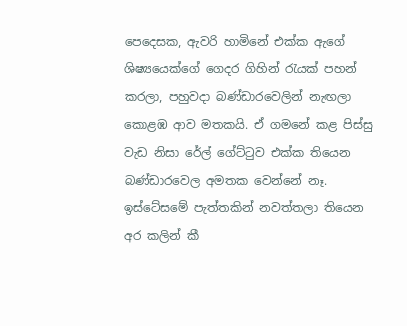පෙදෙසක, ඇවරි හාමිනේ එක්ක ඇගේ ශිෂ්‍යයෙක්ගේ ගෙදර ගිහින් රැයක් පහන් කරලා, පහුවදා බණ්ඩාරවෙලින් නැඟලා කොළඹ ආව මතකයි. ඒ ගමනේ කළ පිස්සු වැඩ නිසා රේල් ගේට්ටුව එක්ක තියෙන බණ්ඩාරවෙල අමතක වෙන්නේ නෑ. ඉස්ටේසමේ පැත්තකින් නවත්තලා තියෙන අර කලින් කී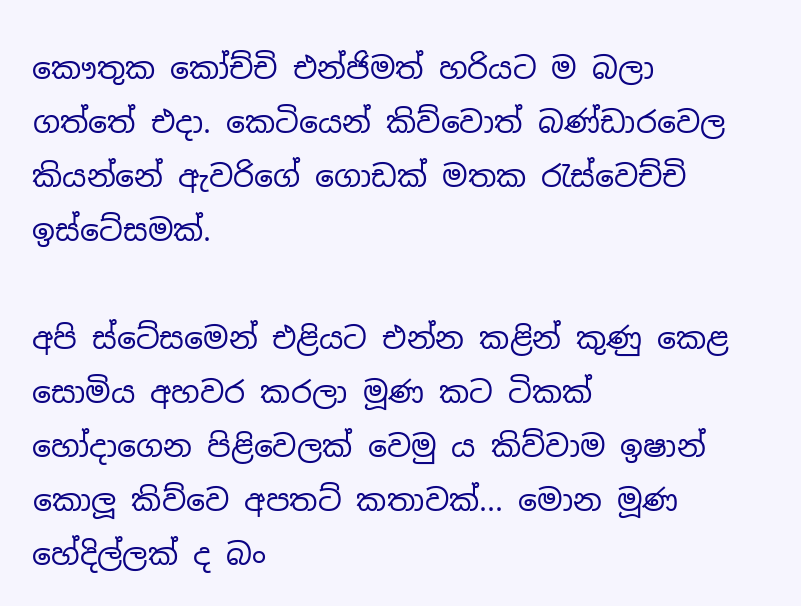කෞතුක කෝච්චි එන්ජිමත් හරියට ම බලා ගත්තේ එදා. කෙටියෙන් කිව්වොත් බණ්ඩාරවෙල කියන්නේ ඇවරිගේ ගොඩක් මතක රැස්වෙච්චි ඉස්ටේසමක්.

අපි ස්ටේසමෙන් එළියට එන්න කළින් කුණු කෙළ සොමිය අහවර කරලා මූණ කට ටිකක් හෝදාගෙන පිළිවෙලක් වෙමු ය කිව්වාම ඉෂාන් කොලූ කිව්වෙ අපතට් කතාවක්... මොන මූණ හේදිල්ලක් ද බං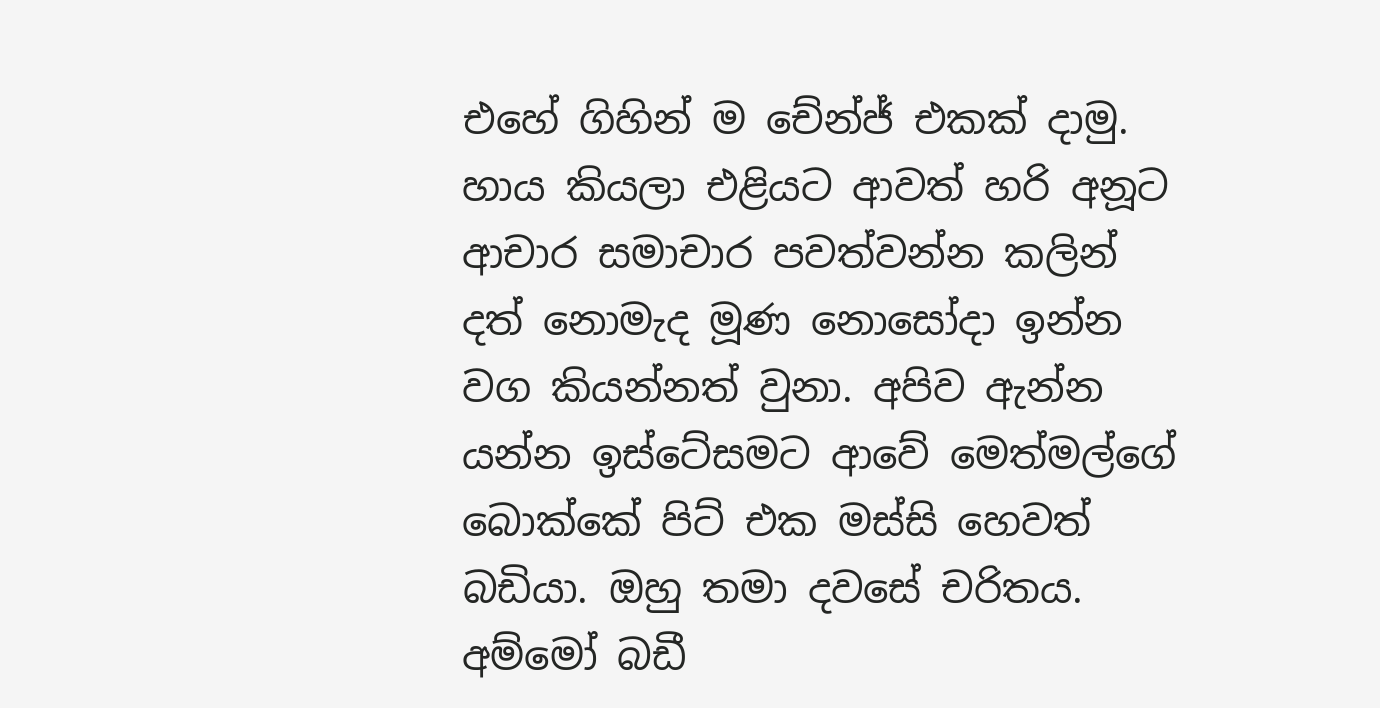එහේ ගිහින් ම චේන්ජ් එකක් දාමු. හාය කියලා එළියට ආවත් හරි අනූට ආචාර සමාචාර පවත්වන්න කලින් දත් නොමැද මූණ නොසෝදා ඉන්න වග කියන්නත් වුනා. අපිව ඇන්න යන්න ඉස්ටේසමට ආවේ මෙත්මල්ගේ බොක්කේ පිට් එක මස්සි හෙවත් බඩියා. ඔහු තමා දවසේ චරිතය. අම්මෝ බඩී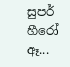සුපර් හීරෝ ඈ...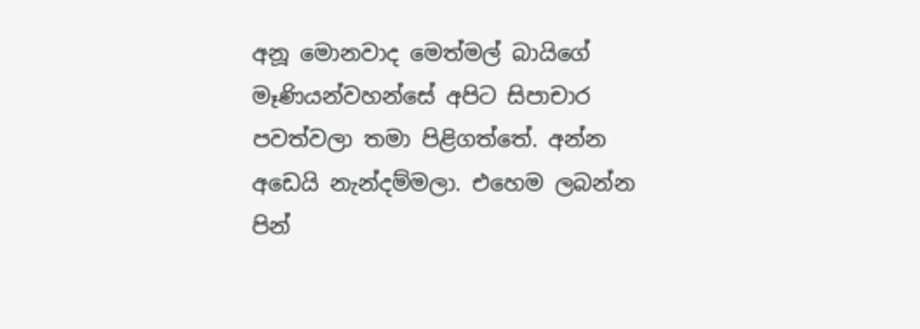අනූ මොනවාද මෙත්මල් බායිගේ මෑණියන්වහන්සේ අපිට සිපාචාර පවත්වලා තමා පිළිගත්තේ. අන්න අඩෙයි නැන්දම්මලා. එහෙම ලබන්න පින්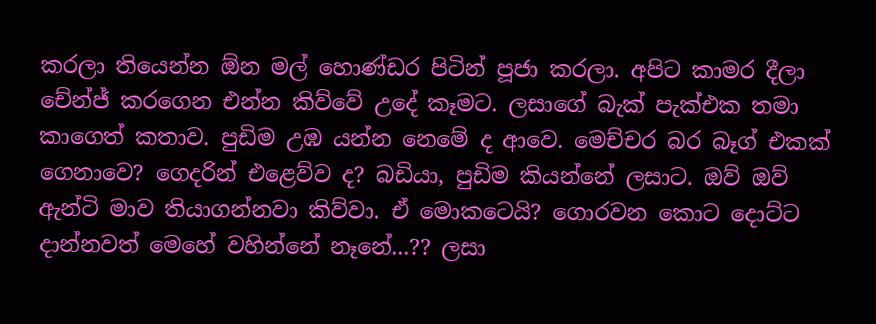කරලා තියෙන්න ඕන මල් හොණ්ඩර පිටින් පූජා කරලා. අපිට කාමර දීලා චේන්ජ් කරගෙන එන්න කිව්වේ උදේ කෑමට. ලසාගේ බැක් පැක්එක තමා කාගෙත් කතාව. පුඩිම උඹ යන්න නෙමේ ද ආවෙ. මෙච්චර බර බෑග් එකක් ගෙනාවෙ? ගෙදරින් එළෙව්ව ද? බඩියා, පුඩිම කියන්නේ ලසාට. ඔව් ඔව් ඇන්ටි මාව තියාගන්නවා කිව්වා. ඒ මොකටෙයි? ගොරවන කොට දොට්ට දාන්නවත් මෙහේ වහින්නේ නෑනේ...?? ලසා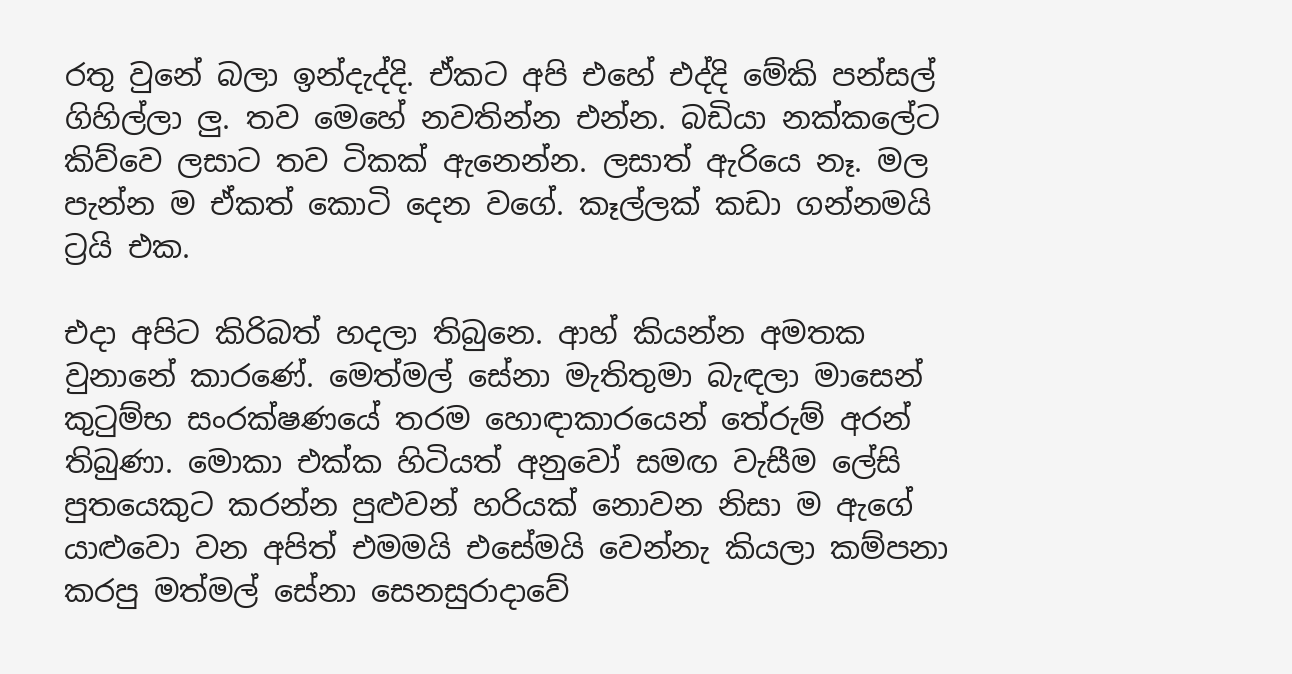රතු වුනේ බලා ඉන්දැද්දි. ඒකට අපි එහේ එද්දි මේකි පන්සල් ගිහිල්ලා ලු. තව මෙහේ නවතින්න එන්න. බඩියා නක්කලේට කිව්වෙ ලසාට තව ටිකක් ඇනෙන්න. ලසාත් ඇරියෙ නෑ. මල පැන්න ම ඒකත් කොටි දෙන වගේ. කෑල්ලක් කඩා ගන්නමයි ට්‍රයි එක.

එදා අපිට කිරිබත් හදලා තිබුනෙ. ආහ් කියන්න අමතක වුනානේ කාරණේ. මෙත්මල් සේනා මැතිතුමා බැඳලා මාසෙන් කුටුම්භ සංරක්ෂණයේ තරම හොඳාකාරයෙන් තේරුම් අරන් තිබුණා. මොකා එක්ක හිටියත් අනුවෝ සමඟ වැසීම ලේසි පුතයෙකුට කරන්න පුළුවන් හරියක් නොවන නිසා ම ඇගේ යාළුවො වන අපිත් එමමයි එසේමයි වෙන්නැ කියලා කම්පනා කරපු මත්මල් සේනා සෙනසුරාදාවේ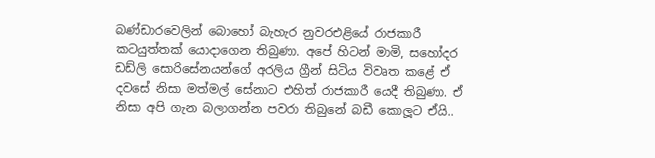බණ්ඩාරවෙලින් බොහෝ බැහැර නුවරඑළියේ රාජකාරී කටයුත්තක් යොදාගෙන තිබුණා. අපේ හිටන් මාමි, සහෝදර ඩඩ්ලි සොරිසේනයන්ගේ අරලිය ග්‍රීන් සිටිය විවෘත කළේ ඒ දවසේ නිසා මත්මල් සේනාට එහිත් රාජකාරී යෙදී තිබුණා. ඒ නිසා අපි ගැන බලාගන්න පවරා තිබුනේ බඩී කොලූට ඒයි..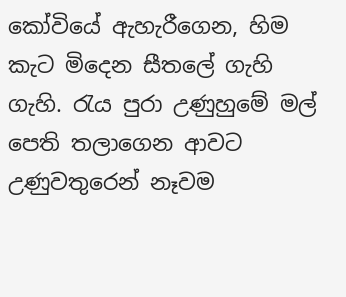කෝවියේ ඇහැරීගෙන, හිම කැට මිදෙන සීතලේ ගැහි ගැහි. රැය පුරා උණුහුමේ මල් පෙති තලාගෙන ආවට උණුවතුරෙන් නෑවම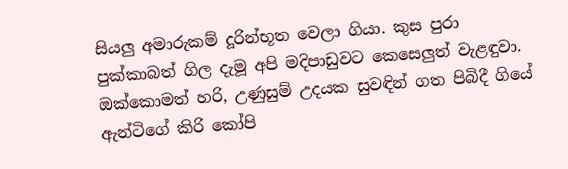සියලු අමාරුකම් දූරින්භූත වෙලා ගියා. කුස පුරා පුක්කාබත් ගිල දැමූ අපි මදිපාඩුවට කෙසෙලුත් වැළඳුවා. ඔක්කොමත් හරි, උණුසුම් උදයක සුවඳින් ගත පිබිදී ගියේ ඇන්ටිගේ කිරි කෝපි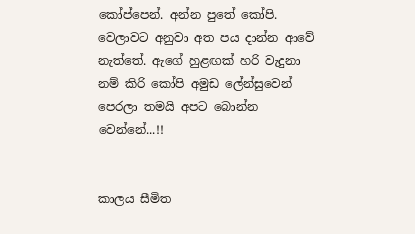කෝප්පෙන්. අන්න පුතේ කෝපි. වෙලාවට අනුවා අත පය දාන්න ආවේ නැත්තේ. ඇගේ හුළඟක් හරි වැදුනා නම් කිරි කෝපි අමුඩ ලේන්සුවෙන් පෙරලා තමයි අපට බොන්න වෙන්නේ...!!


කාලය සීමිත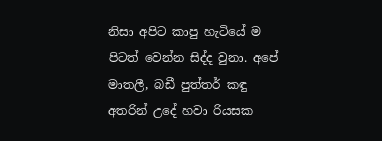නිසා අපිට කාපු හැටියේ ම පිටත් වෙන්න සිද්ද වුනා. අපේ මාතලී, බඩී පුත්තර් කඳු අතරින් උදේ හවා රියසක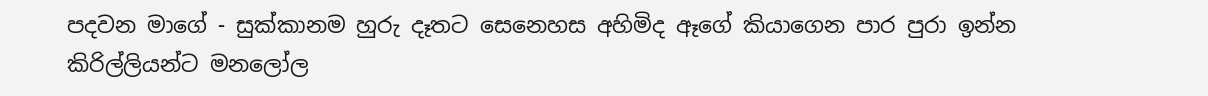පදවන මාගේ - සුක්කානම හුරු දෑතට සෙනෙහස අහිමිද ඈගේ කියාගෙන පාර පුරා ඉන්න කිරිල්ලියන්ට මනලෝල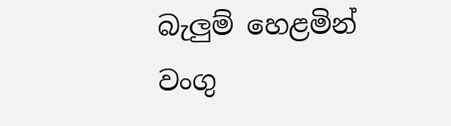බැලුම් හෙළමින් වංගු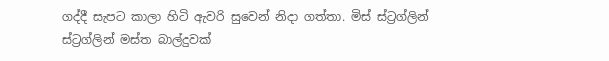ගද්දී සැපට කාලා හිටි ඇවරි සුවෙන් නිදා ගත්තා. මිස් ස්ට්‍රග්ලින් ස්ට්‍රග්ලින් මස්ත බාල්දුවක්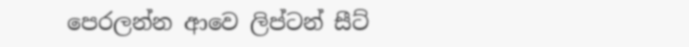පෙරලන්න ආවෙ ලිප්ටන් සීට්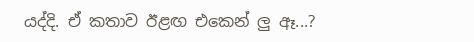යද්දි. ඒ කතාව ඊළඟ එකෙන් ලු ඈ...?